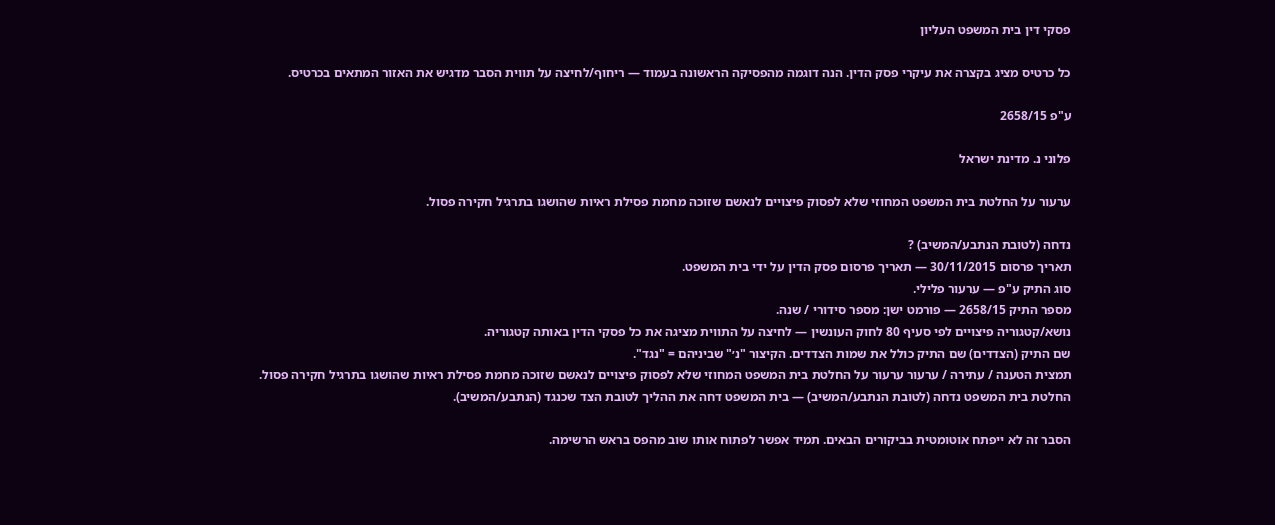פסקי דין בית המשפט העליון

כל כרטיס מציג בקצרה את עיקרי פסק הדין. הנה דוגמה מהפסיקה הראשונה בעמוד — ריחוף/לחיצה על תווית הסבר מדגיש את האזור המתאים בכרטיס.

ע"פ 2658/15

פלוני נ. מדינת ישראל

ערעור על החלטת בית המשפט המחוזי שלא לפסוק פיצויים לנאשם שזוכה מחמת פסילת ראיות שהושגו בתרגיל חקירה פסול.

נדחה (לטובת הנתבע/המשיב) ?
תאריך פרסום 30/11/2015 — תאריך פרסום פסק הדין על ידי בית המשפט.
סוג התיק ע"פ — ערעור פלילי.
מספר התיק 2658/15 — פורמט ישן: מספר סידורי / שנה.
נושא/קטגוריה פיצויים לפי סעיף 80 לחוק העונשין — לחיצה על התווית מציגה את כל פסקי הדין באותה קטגוריה.
שם התיק (הצדדים) שם התיק כולל את שמות הצדדים. הקיצור "נ׳" שביניהם = "נגד".
תמצית הטענה / עתירה / ערעור ערעור על החלטת בית המשפט המחוזי שלא לפסוק פיצויים לנאשם שזוכה מחמת פסילת ראיות שהושגו בתרגיל חקירה פסול.
החלטת בית המשפט נדחה (לטובת הנתבע/המשיב) — בית המשפט דחה את ההליך לטובת הצד שכנגד (הנתבע/המשיב).

הסבר זה לא ייפתח אוטומטית בביקורים הבאים. תמיד אפשר לפתוח אותו שוב מהפס בראש הרשימה.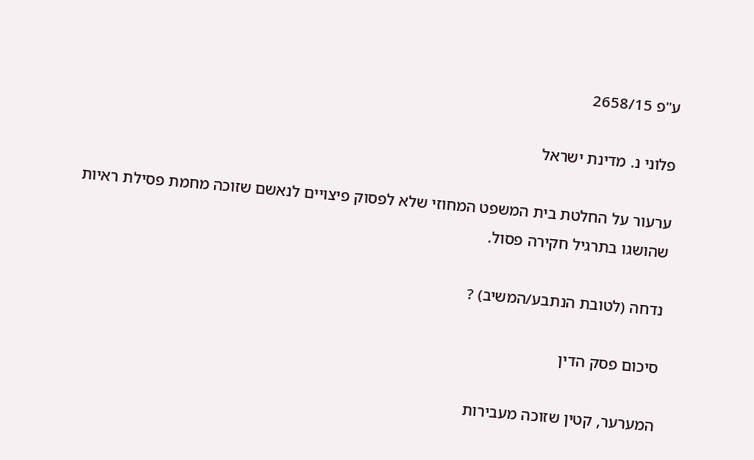ע"פ 2658/15

פלוני נ. מדינת ישראל

ערעור על החלטת בית המשפט המחוזי שלא לפסוק פיצויים לנאשם שזוכה מחמת פסילת ראיות שהושגו בתרגיל חקירה פסול.

נדחה (לטובת הנתבע/המשיב) ?

סיכום פסק הדין

המערער, קטין שזוכה מעבירות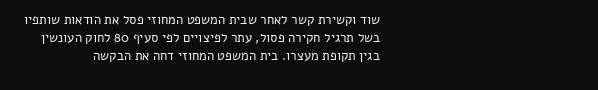שוד וקשירת קשר לאחר שבית המשפט המחוזי פסל את הודאות שותפיו בשל תרגיל חקירה פסול, עתר לפיצויים לפי סעיף 80 לחוק העונשין בגין תקופת מעצרו. בית המשפט המחוזי דחה את הבקשה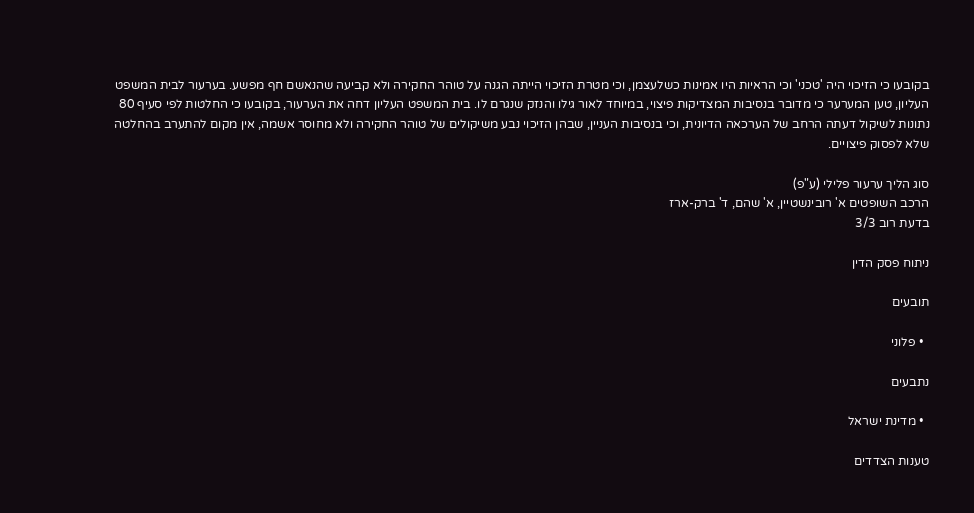בקובעו כי הזיכוי היה 'טכני' וכי הראיות היו אמינות כשלעצמן, וכי מטרת הזיכוי הייתה הגנה על טוהר החקירה ולא קביעה שהנאשם חף מפשע. בערעור לבית המשפט העליון, טען המערער כי מדובר בנסיבות המצדיקות פיצוי, במיוחד לאור גילו והנזק שנגרם לו. בית המשפט העליון דחה את הערעור, בקובעו כי החלטות לפי סעיף 80 נתונות לשיקול דעתה הרחב של הערכאה הדיונית, וכי בנסיבות העניין, שבהן הזיכוי נבע משיקולים של טוהר החקירה ולא מחוסר אשמה, אין מקום להתערב בהחלטה שלא לפסוק פיצויים.

סוג הליך ערעור פלילי (ע"פ)
הרכב השופטים א' רובינשטיין, א' שהם, ד' ברק-ארז
בדעת רוב 3/3

ניתוח פסק הדין

תובעים

  • פלוני

נתבעים

  • מדינת ישראל

טענות הצדדים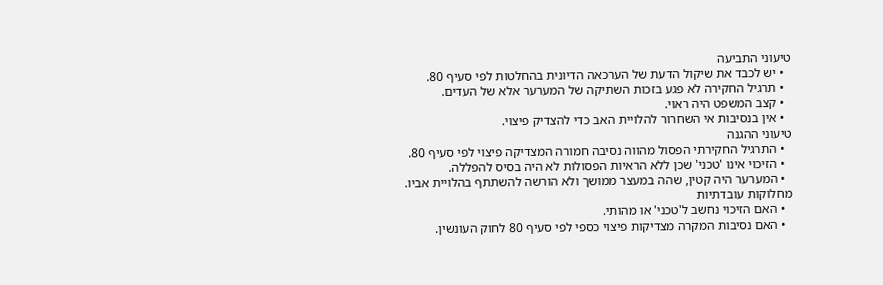טיעוני התביעה
  • יש לכבד את שיקול הדעת של הערכאה הדיונית בהחלטות לפי סעיף 80.
  • תרגיל החקירה לא פגע בזכות השתיקה של המערער אלא של העדים.
  • קצב המשפט היה ראוי.
  • אין בנסיבות אי השחרור להלויית האב כדי להצדיק פיצוי.
טיעוני ההגנה
  • התרגיל החקירתי הפסול מהווה נסיבה חמורה המצדיקה פיצוי לפי סעיף 80.
  • הזיכוי אינו 'טכני' שכן ללא הראיות הפסולות לא היה בסיס להפללה.
  • המערער היה קטין, שהה במעצר ממושך ולא הורשה להשתתף בהלויית אביו.
מחלוקות עובדתיות
  • האם הזיכוי נחשב ל'טכני' או מהותי.
  • האם נסיבות המקרה מצדיקות פיצוי כספי לפי סעיף 80 לחוק העונשין.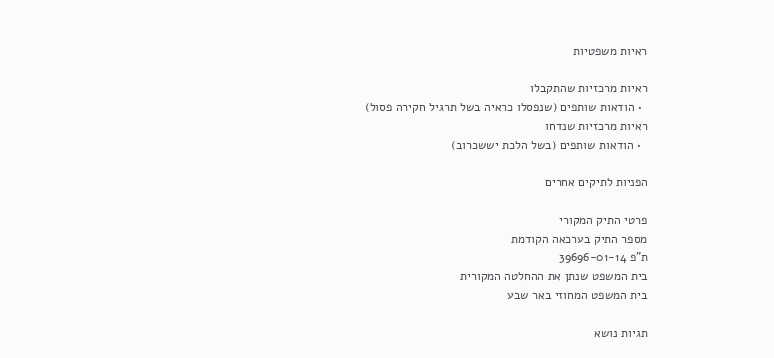ראיות משפטיות

ראיות מרכזיות שהתקבלו
  • הודאות שותפים (שנפסלו כראיה בשל תרגיל חקירה פסול)
ראיות מרכזיות שנדחו
  • הודאות שותפים (בשל הלכת יששכרוב)

הפניות לתיקים אחרים

פרטי התיק המקורי
מספר התיק בערכאה הקודמת
ת"פ 39696-01-14
בית המשפט שנתן את ההחלטה המקורית
בית המשפט המחוזי באר שבע

תגיות נושא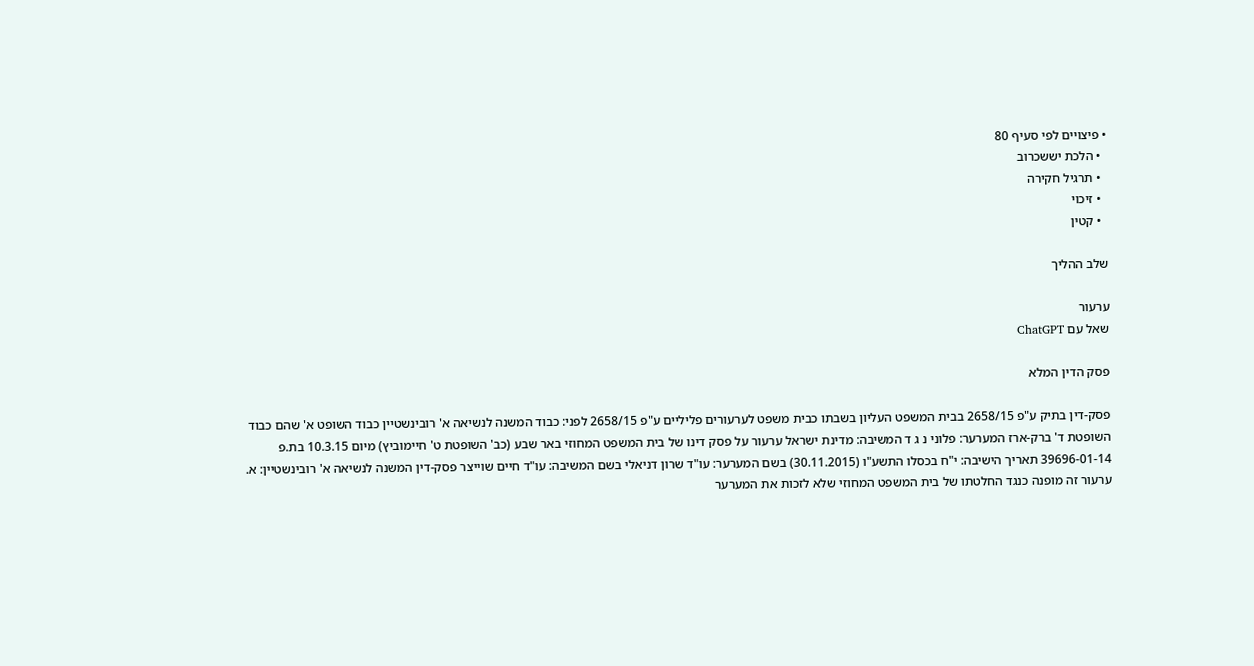• פיצויים לפי סעיף 80
  • הלכת יששכרוב
  • תרגיל חקירה
  • זיכוי
  • קטין

שלב ההליך

ערעור
שאל עם ChatGPT

פסק הדין המלא

פסק-דין בתיק ע"פ 2658/15 בבית המשפט העליון בשבתו כבית משפט לערעורים פליליים ע"פ 2658/15 לפני: כבוד המשנה לנשיאה א' רובינשטיין כבוד השופט א' שהם כבוד השופטת ד' ברק-ארז המערער: פלוני נ ג ד המשיבה: מדינת ישראל ערעור על פסק דינו של בית המשפט המחוזי באר שבע (כב' השופטת ט' חיימוביץ) מיום 10.3.15 בת.פ 39696-01-14 תאריך הישיבה: י"ח בכסלו התשע"ו (30.11.2015) בשם המערער: עו"ד שרון דניאלי בשם המשיבה: עו"ד חיים שוייצר פסק-דין המשנה לנשיאה א' רובינשטיין: א. ערעור זה מופנה כנגד החלטתו של בית המשפט המחוזי שלא לזכות את המערער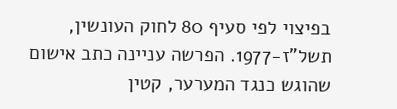בפיצוי לפי סעיף 80 לחוק העונשין, תשל"ז-1977. הפרשה עניינה כתב אישום שהוגש כנגד המערער, קטין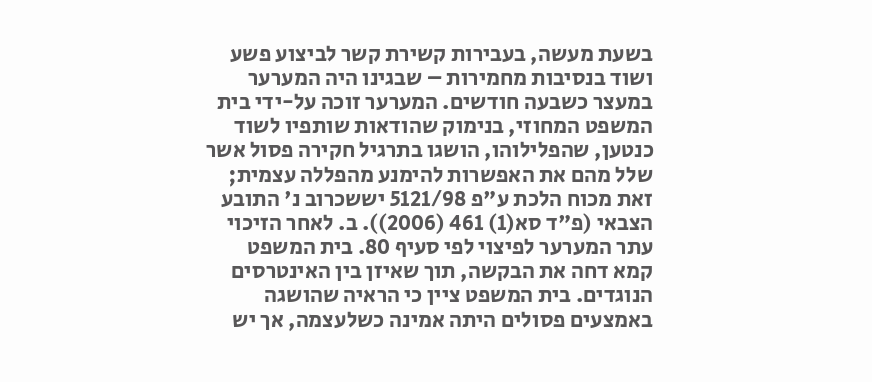בשעת מעשה, בעבירות קשירת קשר לביצוע פשע ושוד בנסיבות מחמירות – שבגינו היה המערער במעצר כשבעה חודשים. המערער זוכה על-ידי בית המשפט המחוזי, בנימוק שהודאות שותפיו לשוד כנטען, שהפלילוהו, הושגו בתרגיל חקירה פסול אשר שלל מהם את האפשרות להימנע מהפללה עצמית; זאת מכוח הלכת ע"פ 5121/98 יששכרוב נ' התובע הצבאי (פ"ד סא(1) 461 (2006)). ב. לאחר הזיכוי עתר המערער לפיצוי לפי סעיף 80. בית המשפט קמא דחה את הבקשה, תוך שאיזן בין האינטרסים הנוגדים. בית המשפט ציין כי הראיה שהושגה באמצעים פסולים היתה אמינה כשלעצמה, אך יש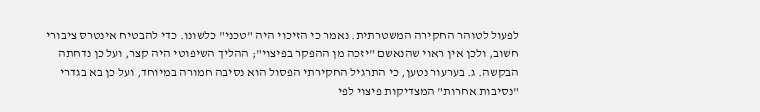לפעול לטוהר החקירה המשטרתית. נאמר כי הזיכוי היה "טכני" כלשונו. כדי להבטיח אינטרס ציבורי חשוב, ולכן אין ראוי שהנאשם "יזכה מן ההפקר בפיצוי"; ההליך השיפוטי היה קצר, ועל כן נדחתה הבקשה. ג. בערעור נטען, כי התרגיל החקירתי הפסול הוא נסיבה חמורה במיוחד, ועל כן בא בגדרי "נסיבות אחרות" המצדיקות פיצוי לפי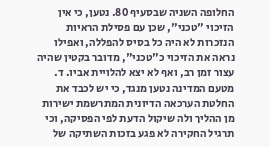החלופה השניה שבסעיף 80. נטען, כי אין הזיכוי "טכני", שכן עם פסילת הראיות הנזכרות לא היה כל בסיס להפללה, ואפילו נראה את הזיכוי כ"טכני", מדובר בקטין שהיה עצור זמן רב, ואף לא יצא להלויית אביו. ד. מטעם המדינה נטען מנגד, כי יש לכבד את החלטת הערכאה הדיונית המתרשמת ישירות מן ההליך ולה שיקול הדעת לפי הפסיקה, וכי תרגיל החקירה לא פגע בזכות השתיקה של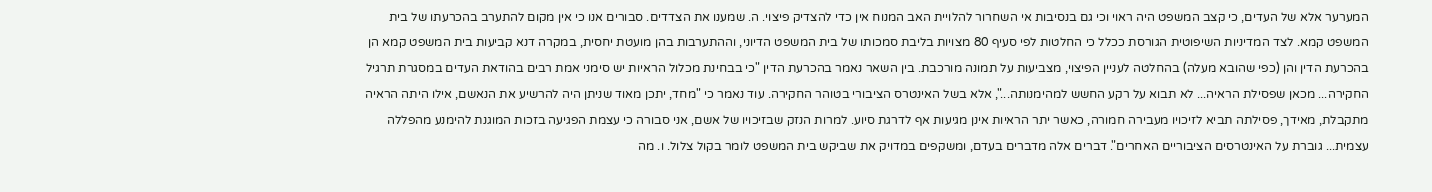המערער אלא של העדים, כי קצב המשפט היה ראוי וכי גם בנסיבות אי השחרור להלויית האב המנוח אין כדי להצדיק פיצוי. ה. שמענו את הצדדים. סבורים אנו כי אין מקום להתערב בהכרעתו של בית המשפט קמא. לצד המדיניות השיפוטית הגורסת ככלל כי החלטות לפי סעיף 80 מצויות בליבת סמכותו של בית המשפט הדיוני, וההתערבות בהן מועטת יחסית, במקרה דנא קביעות בית המשפט קמא הן בהכרעת הדין והן (כפי שהובא מעלה) בהחלטה לעניין הפיצוי, מצביעות על תמונה מורכבת. בין השאר נאמר בהכרעת הדין "כי בבחינת מכלול הראיות יש סימני אמת רבים בהודאת העדים במסגרת תרגיל החקירה... מכאן שפסילת הראיה... לא תבוא על רקע החשש למהימנותה...", אלא בשל האינטרס הציבורי בטוהר החקירה. עוד נאמר כי "מחד, יתכן מאוד שניתן היה להרשיע את הנאשם, אילו היתה הראיה מתקבלת, מאידך, פסילתה תביא לזיכויו מעבירה חמורה, כאשר יתר הראיות אינן מגיעות אף לדרגת סיוע. למרות הנזק שבזיכויו של אשם, אני סבורה כי עצמת הפגיעה בזכות המוגנת להימנע מהפללה עצמית... גוברת על האינטרסים הציבוריים האחרים". דברים אלה מדברים בעדם, ומשקפים במדויק את שביקש בית המשפט לומר בקול צלול. ו. מה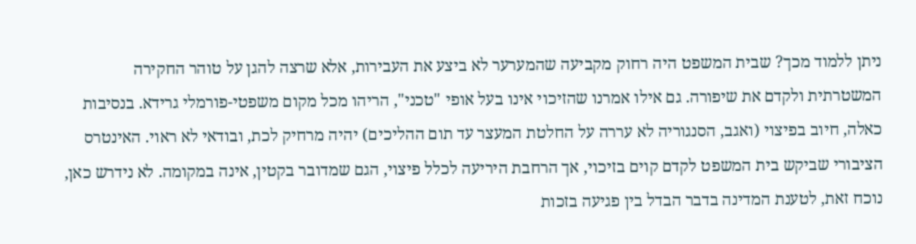ניתן ללמוד מכך? שבית המשפט היה רחוק מקביעה שהמערער לא ביצע את העבירות, אלא שרצה להגן על טוהר החקירה המשטרתית ולקדם את שיפורה. גם אילו אמרנו שהזיכוי אינו בעל אופי "טכני", הריהו מכל מקום משפטי-פורמלי גרידא. בנסיבות כאלה, חיוב בפיצוי (ואגב, הסנגוריה לא עררה על החלטת המעצר עד תום ההליכים) יהיה מרחיק לכת, ובודאי לא ראוי. האינטרס הציבורי שביקש בית המשפט לקדם קוים בזיכוי, אך הרחבת היריעה לכלל פיצוי, הגם שמדובר בקטין, אינה במקומה. לא נידרש כאן, נוכח זאת, לטענת המדינה בדבר הבדל בין פגיעה בזכות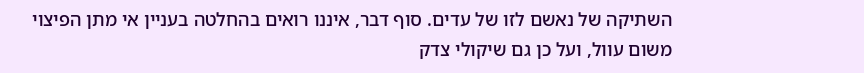השתיקה של נאשם לזו של עדים. סוף דבר, איננו רואים בהחלטה בעניין אי מתן הפיצוי משום עוול, ועל כן גם שיקולי צדק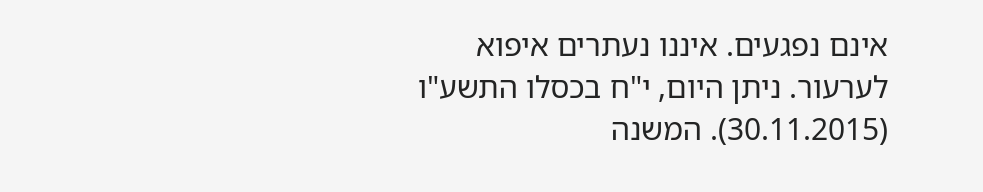אינם נפגעים. איננו נעתרים איפוא לערעור. ניתן היום, י"ח בכסלו התשע"ו (30.11.2015). המשנה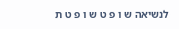לנשיאה ש ו פ ט ש ו פ ט ת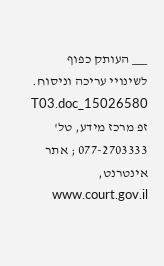___ העותק כפוף לשינויי עריכה וניסוח. 15026580_T03.doc זפ מרכז מידע, טל' 077-2703333 ; אתר אינטרנט, www.court.gov.il